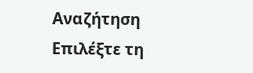Αναζήτηση
Επιλέξτε τη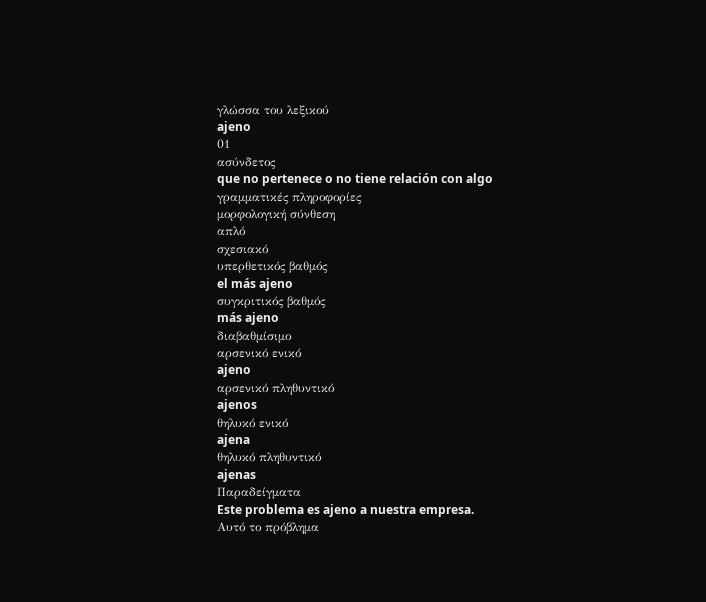γλώσσα του λεξικού
ajeno
01
ασύνδετος
que no pertenece o no tiene relación con algo
γραμματικές πληροφορίες
μορφολογική σύνθεση
απλό
σχεσιακό
υπερθετικός βαθμός
el más ajeno
συγκριτικός βαθμός
más ajeno
διαβαθμίσιμο
αρσενικό ενικό
ajeno
αρσενικό πληθυντικό
ajenos
θηλυκό ενικό
ajena
θηλυκό πληθυντικό
ajenas
Παραδείγματα
Este problema es ajeno a nuestra empresa.
Αυτό το πρόβλημα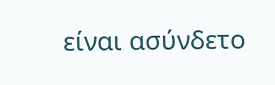είναι ασύνδετο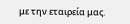με την εταιρεία μας.